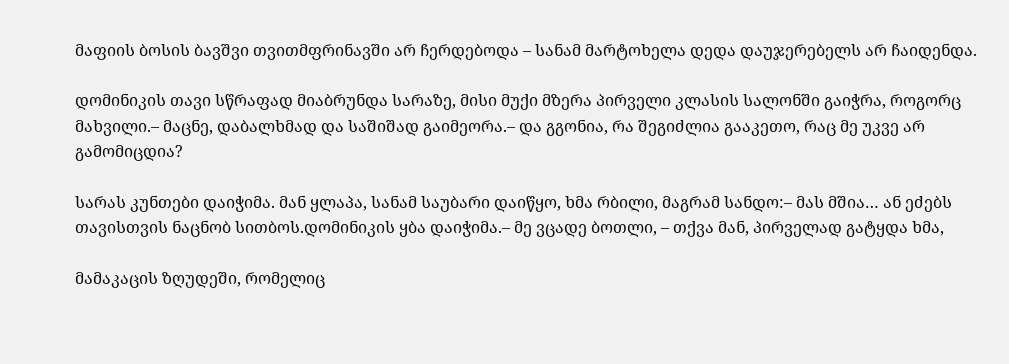მაფიის ბოსის ბავშვი თვითმფრინავში არ ჩერდებოდა – სანამ მარტოხელა დედა დაუჯერებელს არ ჩაიდენდა.

დომინიკის თავი სწრაფად მიაბრუნდა სარაზე, მისი მუქი მზერა პირველი კლასის სალონში გაიჭრა, როგორც მახვილი.– მაცნე, დაბალხმად და საშიშად გაიმეორა.– და გგონია, რა შეგიძლია გააკეთო, რაც მე უკვე არ გამომიცდია?

სარას კუნთები დაიჭიმა. მან ყლაპა, სანამ საუბარი დაიწყო, ხმა რბილი, მაგრამ სანდო:– მას მშია… ან ეძებს თავისთვის ნაცნობ სითბოს.დომინიკის ყბა დაიჭიმა.– მე ვცადე ბოთლი, – თქვა მან, პირველად გატყდა ხმა,

მამაკაცის ზღუდეში, რომელიც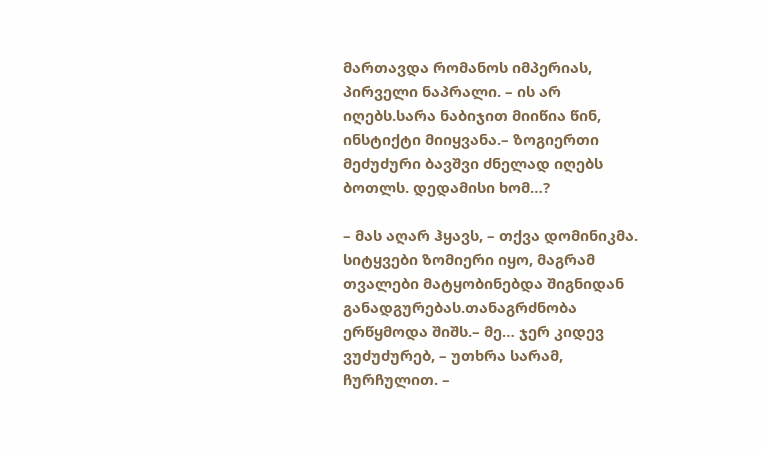მართავდა რომანოს იმპერიას, პირველი ნაპრალი. – ის არ იღებს.სარა ნაბიჯით მიიწია წინ, ინსტიქტი მიიყვანა.– ზოგიერთი მეძუძური ბავშვი ძნელად იღებს ბოთლს. დედამისი ხომ…?

– მას აღარ ჰყავს, – თქვა დომინიკმა. სიტყვები ზომიერი იყო, მაგრამ თვალები მატყობინებდა შიგნიდან განადგურებას.თანაგრძნობა ერწყმოდა შიშს.– მე… ჯერ კიდევ ვუძუძურებ, – უთხრა სარამ, ჩურჩულით. –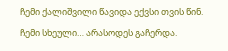ჩემი ქალიშვილი წავიდა ექვსი თვის წინ. ჩემი სხეული… არასოდეს გაჩერდა.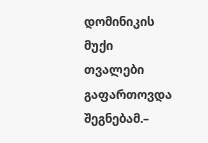დომინიკის მუქი თვალები გაფართოვდა შეგნებამ.–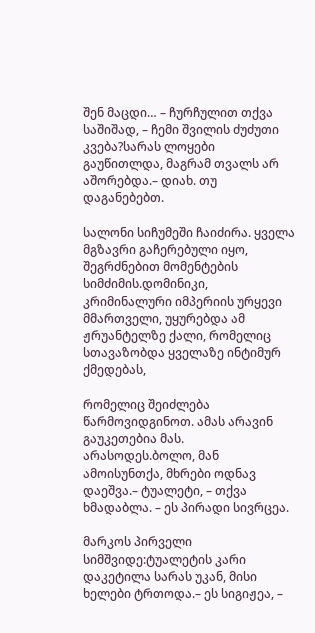შენ მაცდი… – ჩურჩულით თქვა საშიშად, – ჩემი შვილის ძუძუთი კვება?სარას ლოყები გაუწითლდა, მაგრამ თვალს არ აშორებდა.– დიახ. თუ დაგანებებთ.

სალონი სიჩუმეში ჩაიძირა. ყველა მგზავრი გაჩერებული იყო, შეგრძნებით მომენტების სიმძიმის.დომინიკი, კრიმინალური იმპერიის ურყევი მმართველი, უყურებდა ამ ჟრუანტელზე ქალი, რომელიც სთავაზობდა ყველაზე ინტიმურ ქმედებას,

რომელიც შეიძლება წარმოვიდგინოთ. ამას არავინ გაუკეთებია მას. არასოდეს.ბოლო, მან ამოისუნთქა, მხრები ოდნავ დაეშვა.– ტუალეტი, – თქვა ხმადაბლა. – ეს პირადი სივრცეა.

მარკოს პირველი სიმშვიდე:ტუალეტის კარი დაკეტილა სარას უკან, მისი ხელები ტრთოდა.– ეს სიგიჟეა, –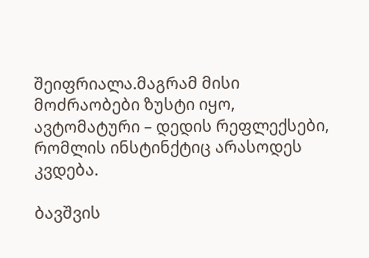შეიფრიალა.მაგრამ მისი მოძრაობები ზუსტი იყო, ავტომატური – დედის რეფლექსები, რომლის ინსტინქტიც არასოდეს კვდება.

ბავშვის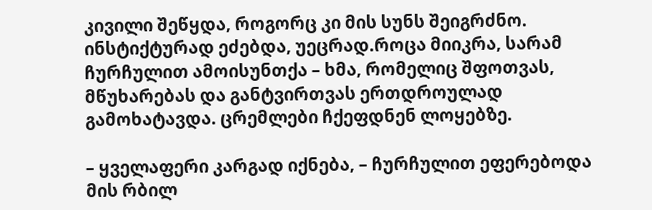კივილი შეწყდა, როგორც კი მის სუნს შეიგრძნო. ინსტიქტურად ეძებდა, უეცრად.როცა მიიკრა, სარამ ჩურჩულით ამოისუნთქა – ხმა, რომელიც შფოთვას, მწუხარებას და განტვირთვას ერთდროულად გამოხატავდა. ცრემლები ჩქეფდნენ ლოყებზე.

– ყველაფერი კარგად იქნება, – ჩურჩულით ეფერებოდა მის რბილ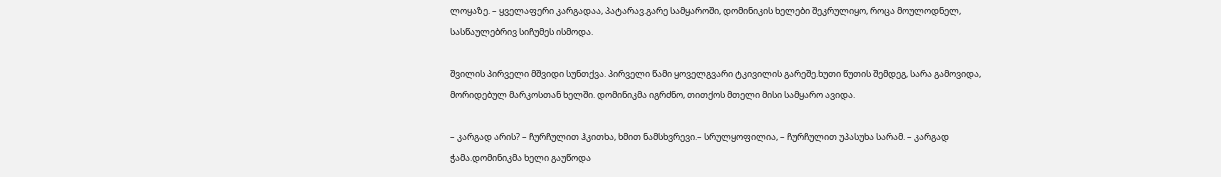ლოყაზე. – ყველაფერი კარგადაა, პატარავ.გარე სამყაროში, დომინიკის ხელები შეკრულიყო, როცა მოულოდნელ, სასწაულებრივ სიჩუმეს ისმოდა.

შვილის პირველი მშვიდი სუნთქვა. პირველი წამი ყოველგვარი ტკივილის გარეშე.ხუთი წუთის შემდეგ, სარა გამოვიდა, მორიდებულ მარკოსთან ხელში. დომინიკმა იგრძნო, თითქოს მთელი მისი სამყარო ავიდა.

– კარგად არის? – ჩურჩულით ჰკითხა, ხმით ნამსხვრევი.– სრულყოფილია, – ჩურჩულით უპასუხა სარამ. – კარგად ჭამა.დომინიკმა ხელი გაუწოდა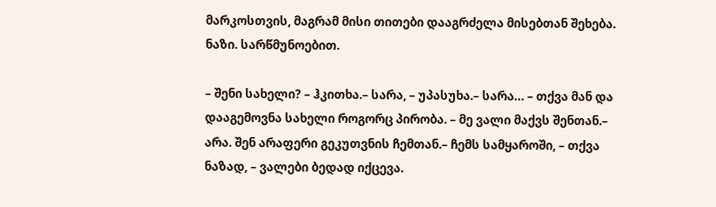მარკოსთვის, მაგრამ მისი თითები დააგრძელა მისებთან შეხება. ნაზი. სარწმუნოებით.

– შენი სახელი? – ჰკითხა.– სარა, – უპასუხა.– სარა… – თქვა მან და დააგემოვნა სახელი როგორც პირობა. – მე ვალი მაქვს შენთან.– არა. შენ არაფერი გეკუთვნის ჩემთან.– ჩემს სამყაროში, – თქვა ნაზად, – ვალები ბედად იქცევა.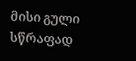მისი გული სწრაფად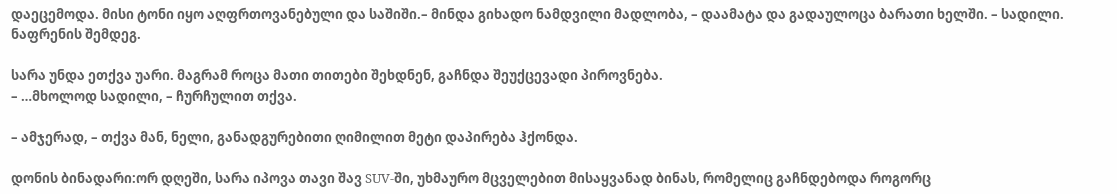დაეცემოდა. მისი ტონი იყო აღფრთოვანებული და საშიში.– მინდა გიხადო ნამდვილი მადლობა, – დაამატა და გადაულოცა ბარათი ხელში. – სადილი. ნაფრენის შემდეგ.

სარა უნდა ეთქვა უარი. მაგრამ როცა მათი თითები შეხდნენ, გაჩნდა შეუქცევადი პიროვნება.
– …მხოლოდ სადილი, – ჩურჩულით თქვა.

– ამჯერად, – თქვა მან, ნელი, განადგურებითი ღიმილით მეტი დაპირება ჰქონდა.

დონის ბინადარი:ორ დღეში, სარა იპოვა თავი შავ SUV-ში, უხმაურო მცველებით მისაყვანად ბინას, რომელიც გაჩნდებოდა როგორც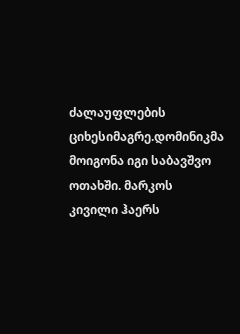ძალაუფლების ციხესიმაგრე.დომინიკმა მოიგონა იგი საბავშვო ოთახში. მარკოს კივილი ჰაერს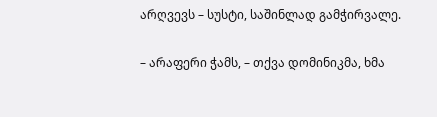არღვევს – სუსტი, საშინლად გამჭირვალე.

– არაფერი ჭამს, – თქვა დომინიკმა, ხმა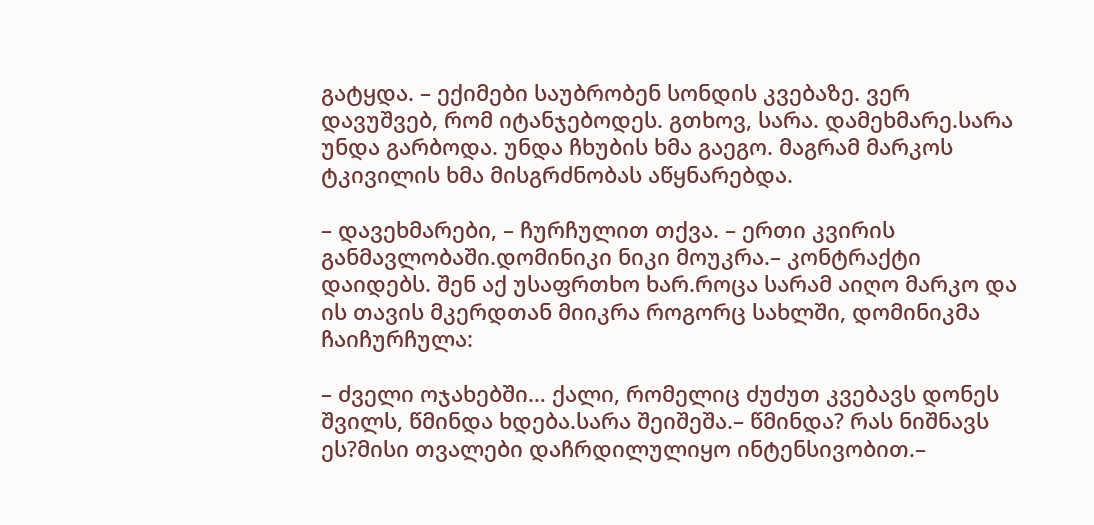გატყდა. – ექიმები საუბრობენ სონდის კვებაზე. ვერ დავუშვებ, რომ იტანჯებოდეს. გთხოვ, სარა. დამეხმარე.სარა უნდა გარბოდა. უნდა ჩხუბის ხმა გაეგო. მაგრამ მარკოს ტკივილის ხმა მისგრძნობას აწყნარებდა.

– დავეხმარები, – ჩურჩულით თქვა. – ერთი კვირის განმავლობაში.დომინიკი ნიკი მოუკრა.– კონტრაქტი დაიდებს. შენ აქ უსაფრთხო ხარ.როცა სარამ აიღო მარკო და ის თავის მკერდთან მიიკრა როგორც სახლში, დომინიკმა ჩაიჩურჩულა:

– ძველი ოჯახებში… ქალი, რომელიც ძუძუთ კვებავს დონეს შვილს, წმინდა ხდება.სარა შეიშეშა.– წმინდა? რას ნიშნავს ეს?მისი თვალები დაჩრდილულიყო ინტენსივობით.–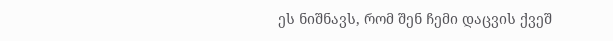ეს ნიშნავს, რომ შენ ჩემი დაცვის ქვეშ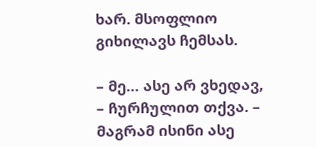ხარ. მსოფლიო გიხილავს ჩემსას.

– მე… ასე არ ვხედავ, – ჩურჩულით თქვა. – მაგრამ ისინი ასე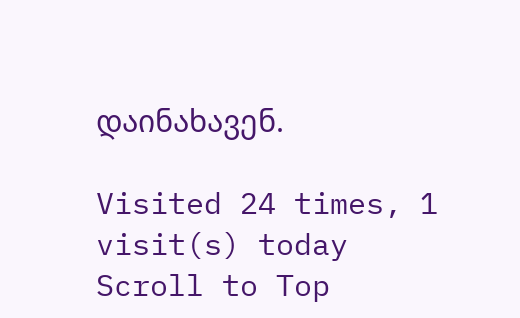დაინახავენ.

Visited 24 times, 1 visit(s) today
Scroll to Top